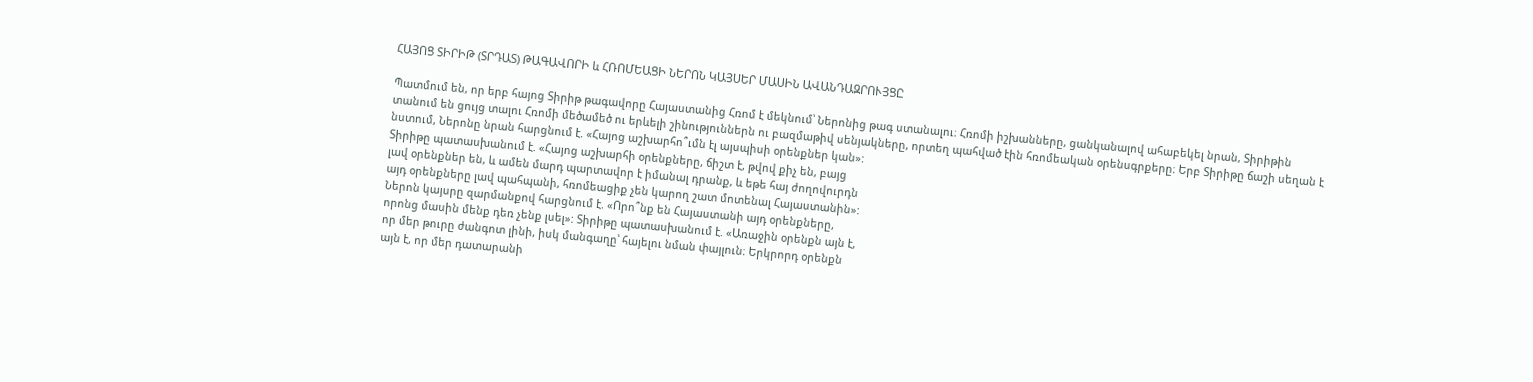ՀԱՅՈՑ ՏԻՐԻԹ (ՏՐԴԱՏ) ԹԱԳԱՎՈՐԻ և ՀՌՈՄԵԱՑԻ ՆԵՐՈՆ ԿԱՅՍԵՐ ՄԱՍԻՆ ԱՎԱՆԴԱԶՐՈՒՅՑԸ

Պատմում են, որ երբ հայոց Տիրիթ թագավորը Հայաստանից Հռոմ է մեկնում՝ Ներոնից թագ ստանալու։ Հռոմի իշխանները, ցանկանալով ահաբեկել նրան, Տիրիթին
տանում են ցույց տալու Հռոմի մեծամեծ ու երևելի շինություններն ու բազմաթիվ սենյակները, որտեղ պահված էին հռոմեական օրենսգրքերը։ Երբ Տիրիթը ճաշի սեղան է
նստում, Ներոնը նրան հարցնում է. «Հայոց աշխարհո՞ւմն էլ այսպիսի օրենքներ կան»:
Տիրիթը պատասխանում է. «Հայոց աշխարհի օրենքները, ճիշտ է, թվով քիչ են, բայց
լավ օրենքներ են, և ամեն մարդ պարտավոր է իմանալ դրանք, և եթե հայ ժողովուրդն
այդ օրենքները լավ պահպանի, հռոմեացիք չեն կարող շատ մոտենալ Հայաստանին»:
Ներոն կայսրը զարմանքով հարցնում է. «Որո՞նք են Հայաստանի այդ օրենքները,
որոնց մասին մենք դեռ չենք լսել»: Տիրիթը պատասխանում է. «Առաջին օրենքն այն է,
որ մեր թուրը ժանգոտ լինի, իսկ մանգաղը՝ հայելու նման փայլուն։ Երկրորդ օրենքն
այն է, որ մեր դատարանի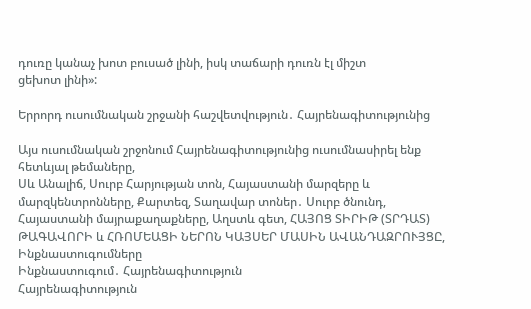դուռը կանաչ խոտ բուսած լինի, իսկ տաճարի դուռն էլ միշտ
ցեխոտ լինի»:

Երրորդ ուսումնական շրջանի հաշվետվություն․ Հայրենագիտությունից

Այս ուսումնական շրջոնում Հայրենագիտությունից ուսումնասիրել ենք հետևյալ թեմաները,
Սև Անալիճ, Սուրբ Հարյության տոն, Հայաստանի մարզերը և մարզկենտրոնները, Քարտեզ, Տաղավար տոներ․ Սուրբ ծնունդ, Հայաստանի մայրաքաղաքները, Աղստև գետ, ՀԱՅՈՑ ՏԻՐԻԹ (ՏՐԴԱՏ) ԹԱԳԱՎՈՐԻ և ՀՌՈՄԵԱՑԻ ՆԵՐՈՆ ԿԱՅՍԵՐ ՄԱՍԻՆ ԱՎԱՆԴԱԶՐՈՒՅՑԸ,
Ինքնաստուգումները
Ինքնաստուգում․ Հայրենագիտություն
Հայրենագիտություն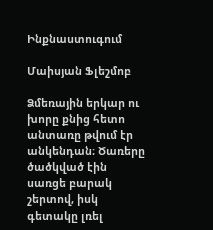Ինքնաստուգում

Մաիսյան Ֆլեշմոբ

Ձմեռային երկար ու խորը քնից հետո անտառը թվում էր անկենդան։ Ծառերը ծածկված էին սառցե բարակ շերտով, իսկ գետակը լռել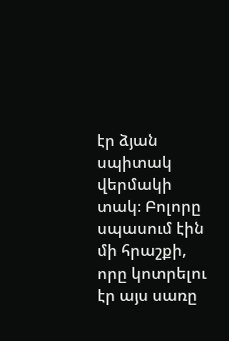էր ձյան սպիտակ վերմակի տակ։ Բոլորը սպասում էին մի հրաշքի, որը կոտրելու էր այս սառը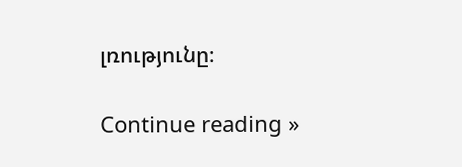լռությունը։

Continue reading »